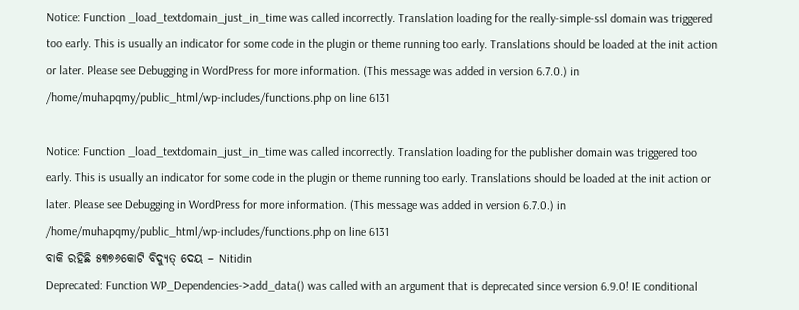Notice: Function _load_textdomain_just_in_time was called incorrectly. Translation loading for the really-simple-ssl domain was triggered too early. This is usually an indicator for some code in the plugin or theme running too early. Translations should be loaded at the init action or later. Please see Debugging in WordPress for more information. (This message was added in version 6.7.0.) in /home/muhapqmy/public_html/wp-includes/functions.php on line 6131

Notice: Function _load_textdomain_just_in_time was called incorrectly. Translation loading for the publisher domain was triggered too early. This is usually an indicator for some code in the plugin or theme running too early. Translations should be loaded at the init action or later. Please see Debugging in WordPress for more information. (This message was added in version 6.7.0.) in /home/muhapqmy/public_html/wp-includes/functions.php on line 6131
ବାକି ରହିଛି ୫୩୭୬କୋଟି ବିଦ୍ୟୁତ୍ ଦେୟ – Nitidin
Deprecated: Function WP_Dependencies->add_data() was called with an argument that is deprecated since version 6.9.0! IE conditional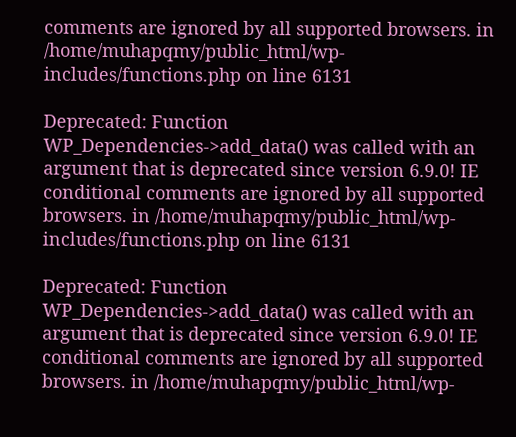comments are ignored by all supported browsers. in /home/muhapqmy/public_html/wp-includes/functions.php on line 6131

Deprecated: Function WP_Dependencies->add_data() was called with an argument that is deprecated since version 6.9.0! IE conditional comments are ignored by all supported browsers. in /home/muhapqmy/public_html/wp-includes/functions.php on line 6131

Deprecated: Function WP_Dependencies->add_data() was called with an argument that is deprecated since version 6.9.0! IE conditional comments are ignored by all supported browsers. in /home/muhapqmy/public_html/wp-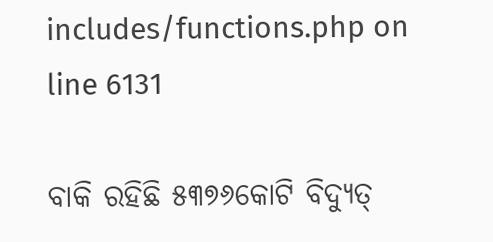includes/functions.php on line 6131

ବାକି ରହିଛି ୫୩୭୬କୋଟି ବିଦ୍ୟୁତ୍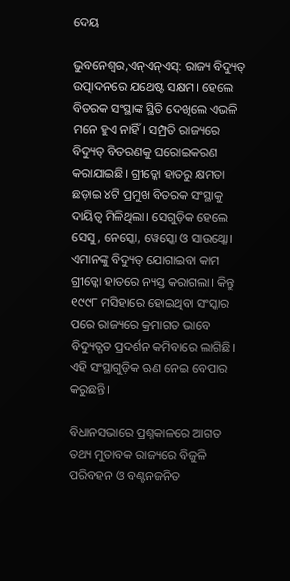ଦେୟ

ଭୁବନେଶ୍ୱର,ଏନ୍ଏନ୍ଏସ୍: ରାଜ୍ୟ ବିଦ୍ୟୁତ୍ ଉତ୍ପାଦନରେ ଯଥେଷ୍ଟ ସକ୍ଷମ। ହେଲେ ବିତରକ ସଂସ୍ଥାଙ୍କ ସ୍ଥିତି ଦେଖିଲେ ଏଭଳି ମନେ ହୁଏ ନାହିଁ। ସମ୍ପ୍ରତି ରାଜ୍ୟରେ ବିଦ୍ୟୁତ୍ ବିତରଣକୁ ଘରୋଇକରଣ କରାଯାଇଛି। ଗ୍ରୀଡ୍କୋ ହାତରୁ କ୍ଷମତା ଛଡ଼ାଇ ୪ଟି ପ୍ରମୁଖ ବିତରକ ସଂସ୍ଥାକୁ ଦାୟିତ୍ୱ ମିଳିଥିଲା। ସେଗୁଡ଼ିକ ହେଲେ ସେସୁ, ନେସ୍କୋ, ୱେସ୍କୋ ଓ ସାଉଥ୍କୋ। ଏମାନଙ୍କୁ ବିଦ୍ୟୁତ୍ ଯୋଗାଇବା କାମ ଗ୍ରୀଡ୍କୋ ହାତରେ ନ୍ୟସ୍ତ କରାଗଲା। କିନ୍ତୁ ୧୯୯୮ ମସିହାରେ ହୋଇଥିବା ସଂସ୍କାର ପରେ ରାଜ୍ୟରେ କ୍ରମାଗତ ଭାବେ ବିଦ୍ୟୁତ୍ଗତ ପ୍ରଦର୍ଶନ କମିବାରେ ଲାଗିଛି। ଏହି ସଂସ୍ଥାଗୁଡ଼ିକ ଋଣ ନେଇ ବେପାର କରୁଛନ୍ତି।

ବିଧାନସଭାରେ ପ୍ରଶ୍ନକାଳରେ ଆଗତ ତଥ୍ୟ ମୁତାବକ ରାଜ୍ୟରେ ବିଜୁଳି ପରିବହନ ଓ ବଣ୍ଟନଜନିତ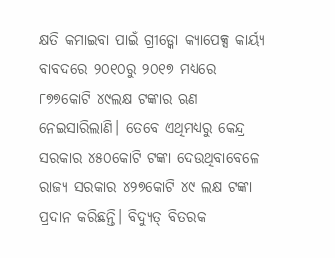କ୍ଷତି କମାଇବା ପାଇଁ ଗ୍ରୀଡ୍କୋ କ୍ୟାପେକ୍ସ କାର୍ୟ୍ୟ ବାବଦରେ ୨୦୧୦ରୁ ୨୦୧୭ ମଧ୍ୟରେ ୮୭୭କୋଟି ୪୯ଲକ୍ଷ ଟଙ୍କାର ଋଣ ନେଇସାରିଲାଣି। ତେବେ ଏଥିମଧ୍ୟରୁ କେନ୍ଦ୍ର ସରକାର ୪୫୦କୋଟି ଟଙ୍କା ଦେଉଥିବାବେଳେ ରାଜ୍ୟ ସରକାର ୪୨୭କୋଟି ୪୯ ଲକ୍ଷ ଟଙ୍କା ପ୍ରଦାନ କରିଛନ୍ତି। ବିଦ୍ୟୁତ୍ ବିତରକ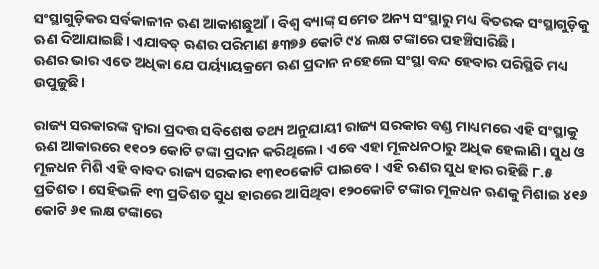ସଂସ୍ଥାଗୁଡ଼ିକର ସର୍ବକାଳୀନ ଋଣ ଆକାଶଛୁଆଁ। ବିଶ୍ୱ ବ୍ୟାଙ୍କ୍ ସମେତ ଅନ୍ୟ ସଂସ୍ଥାରୁ ମଧ୍ୟ ବିତରକ ସଂସ୍ଥାଗୁଡ଼ିକୁ ଋଣ ଦିଆଯାଇଛି। ଏଯାବତ୍ ଋଣର ପରିମାଣ ୫୩୭୬ କୋଟି ୯୪ ଲକ୍ଷ ଟଙ୍କାରେ ପହଞ୍ଚିସାରିଛି।
ଋଣର ଭାର ଏତେ ଅଧିକା ଯେ ପର୍ୟ୍ୟାୟକ୍ରମେ ଋଣ ପ୍ରଦାନ ନହେଲେ ସଂସ୍ଥା ବନ୍ଦ ହେବାର ପରିସ୍ଥିତି ମଧ୍ୟ ଉପୁଜୁଛି।

ରାଜ୍ୟ ସରକାରଙ୍କ ଦ୍ୱାରା ପ୍ରଦତ୍ତ ସବିଶେଷ ତଥ୍ୟ ଅନୁଯାୟୀ ରାଜ୍ୟ ସରକାର ବଣ୍ଡ ମାଧ୍ୟମରେ ଏହି ସଂସ୍ଥାକୁ ଋଣ ଆକାରରେ ୧୧୦୨ କୋଟି ଟଙ୍କା ପ୍ରଦାନ କରିଥିଲେ। ଏବେ ଏହା ମୂଳଧନଠାରୁ ଅଧିକ ହେଲାଣି। ସୁଧ ଓ ମୂଳଧନ ମିଶି ଏହି ବାବଦ ରାଜ୍ୟ ସରକାର ୧୩୧୦କୋଟି ପାଇବେ। ଏହି ଋଣର ସୁଧ ହାର ରହିଛି ୮.୫ ପ୍ରତିଶତ। ସେହିଭଳି ୧୩ ପ୍ରତିଶତ ସୁଧ ହାରରେ ଆସିଥିବା ୧୨୦କୋଟି ଟଙ୍କାର ମୂଳଧନ ଋଣକୁ ମିଶାଇ ୪୧୬ କୋଟି ୬୧ ଲକ୍ଷ ଟଙ୍କାରେ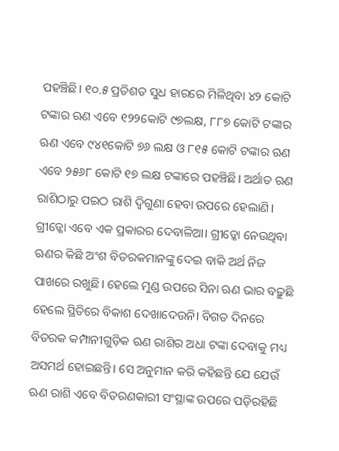ପହଞ୍ଚିଛି। ୧୦.୫ ପ୍ରତିଶତ ସୁଧ ହାରରେ ମିଳିଥିବା ୪୨ କୋଟି ଟଙ୍କାର ଋଣ ଏବେ ୧୨୨କୋଟି ୯୭ଲକ୍ଷ, ୮୮୭ କୋଟି ଟଙ୍କାର ଋଣ ଏବେ ୯୪୧କୋଟି ୭୬ ଲକ୍ଷ ଓ ୮୧୫ କୋଟି ଟଙ୍କାର ଋଣ ଏବେ ୨୫୬୮ କୋଟି ୧୭ ଲକ୍ଷ ଟଙ୍କାରେ ପହଞ୍ଚିଛି। ଅର୍ଥାତ ଋଣ ରାଶିଠାରୁ ପଇଠ ରାଶି ଦ୍ୱିଗୁଣା ହେବା ଉପରେ ହେଲାଣି। ଗ୍ରୀଡ୍କୋ ଏବେ ଏକ ପ୍ରକାରର ଦେବାଳିଆ। ଗ୍ରୀଡ୍କୋ ନେଉଥିବା ଋଣର କିଛି ଅଂଶ ବିତରକମାନଙ୍କୁ ଦେଇ ବାକି ଅର୍ଥ ନିଜ ପାଖରେ ରଖୁଛି। ହେଲେ ମୁଣ୍ଡ ଉପରେ ସିନା ଋଣ ଭାର ବଢ଼ୁଛି ହେଲେ ସ୍ଥିତିରେ ବିକାଶ ଦେଖାଦେଉନି। ବିଗତ ଦିନରେ ବିତରକ କମ୍ପାନୀଗୁଡ଼ିକ ଋଣ ରାଶିର ଅଧା ଟଙ୍କା ଦେବାକୁ ମଧ୍ୟ ଅସମର୍ଥ ହୋଇଛନ୍ତି। ସେ ଅନୁମାନ କରି କହିଛନ୍ତି ଯେ ଯେଉଁ ଋଣ ରାଶି ଏବେ ବିତରଣକାରୀ ସଂସ୍ଥାଙ୍କ ଉପରେ ପଡ଼ିରହିଛି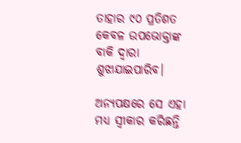ତାହାର ୯୦ ପ୍ରତିଶତ କେବଳ ଉପଭୋକ୍ତାଙ୍କ ବାକି ଦ୍ୱାରା ଶୁଝାଯାଇପାରିବ।

ଅନ୍ୟପକ୍ଷରେ ସେ ଏହା ମଧ୍ୟ ସ୍ୱୀକାର କରିଛନ୍ତି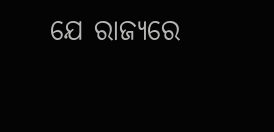ଯେ ରାଜ୍ୟରେ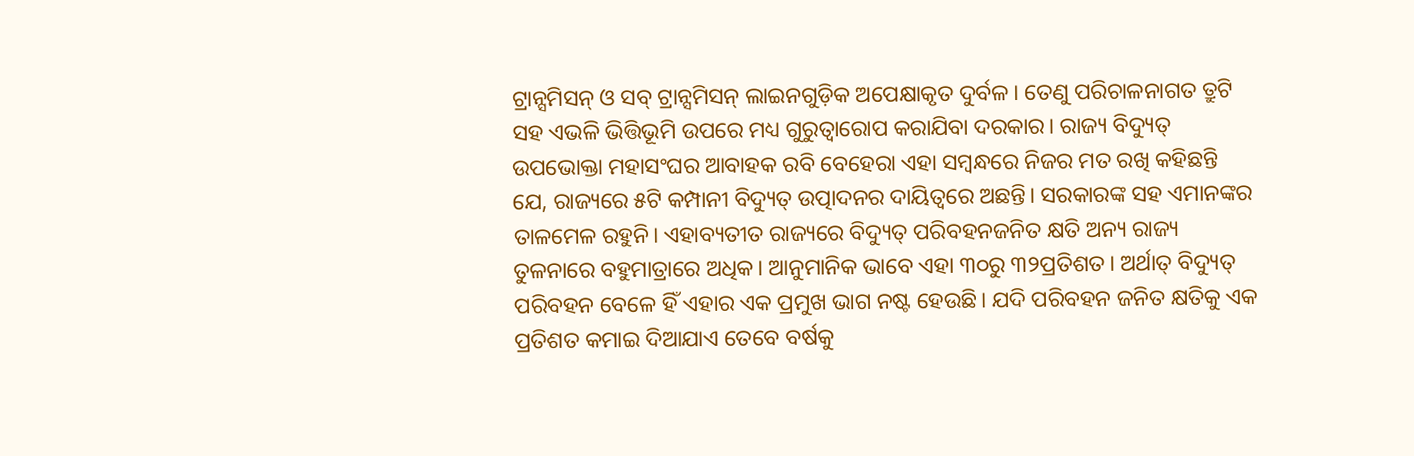ଟ୍ରାନ୍ସମିସନ୍ ଓ ସବ୍ ଟ୍ରାନ୍ସମିସନ୍ ଲାଇନଗୁଡ଼ିକ ଅପେକ୍ଷାକୃତ ଦୁର୍ବଳ। ତେଣୁ ପରିଚାଳନାଗତ ତ୍ରୁଟି ସହ ଏଭଳି ଭିତ୍ତିଭୂମି ଉପରେ ମଧ୍ୟ ଗୁରୁତ୍ୱାରୋପ କରାଯିବା ଦରକାର। ରାଜ୍ୟ ବିଦ୍ୟୁତ୍ ଉପଭୋକ୍ତା ମହାସଂଘର ଆବାହକ ରବି ବେହେରା ଏହା ସମ୍ବନ୍ଧରେ ନିଜର ମତ ରଖି କହିଛନ୍ତି ଯେ, ରାଜ୍ୟରେ ୫ଟି କମ୍ପାନୀ ବିଦ୍ୟୁତ୍ ଉତ୍ପାଦନର ଦାୟିତ୍ୱରେ ଅଛନ୍ତି। ସରକାରଙ୍କ ସହ ଏମାନଙ୍କର ତାଳମେଳ ରହୁନି। ଏହାବ୍ୟତୀତ ରାଜ୍ୟରେ ବିଦ୍ୟୁତ୍ ପରିବହନଜନିତ କ୍ଷତି ଅନ୍ୟ ରାଜ୍ୟ ତୁଳନାରେ ବହୁମାତ୍ରାରେ ଅଧିକ। ଆନୁମାନିକ ଭାବେ ଏହା ୩୦ରୁ ୩୨ପ୍ରତିଶତ। ଅର୍ଥାତ୍ ବିଦ୍ୟୁତ୍ ପରିବହନ ବେଳେ ହିଁ ଏହାର ଏକ ପ୍ରମୁଖ ଭାଗ ନଷ୍ଟ ହେଉଛି। ଯଦି ପରିବହନ ଜନିତ କ୍ଷତିକୁ ଏକ ପ୍ରତିଶତ କମାଇ ଦିଆଯାଏ ତେବେ ବର୍ଷକୁ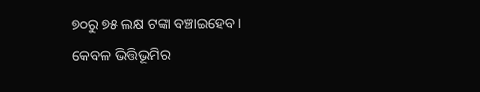୭୦ରୁ ୭୫ ଲକ୍ଷ ଟଙ୍କା ବଞ୍ଚାଇହେବ। କେବଳ ଭିତ୍ତିଭୂମିର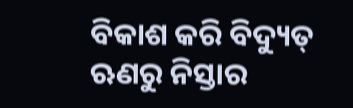ବିକାଶ କରି ବିଦ୍ୟୁତ୍ ଋଣରୁ ନିସ୍ତାର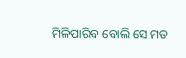ମିଳିପାରିବ ବୋଲି ସେ ମତ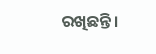ରଖିଛନ୍ତି।